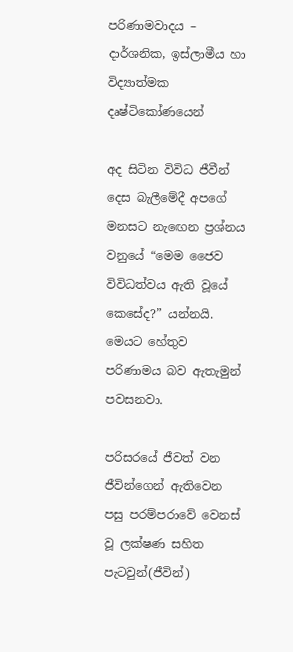පරිණාමවාදය – දාර්ශනික, ඉස්‌ලාමීය හා විද්‍යාත්මක දෘෂ්ටිකෝණයෙන්

අද සිටින විවිධ ජීවීන් දෙස බැලීමේදී අපගේ මනසට නැඟෙන ප්‍රශ්නය වනුයේ “මෙම ජෛව විවිධත්වය ඇති වූයේ කෙසේද?” යන්නයි. මෙයට හේතුව පරිණාමය බව ඇතැමුන් පවසනවා.

පරිසරයේ ජීවත් වන ජීවින්ගෙන් ඇතිවෙන පසු පරම්පරාවේ වෙනස් වූ ලක්ෂණ සහිත පැටවුන්(ජීවින්)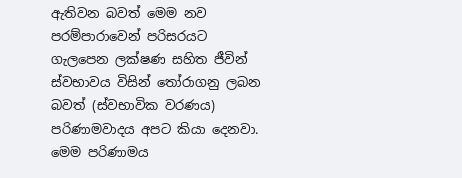ඇතිවන බවත් මෙම නව පරම්පාරාවෙන් පරිසරයට ගැලපෙන ලක්ෂණ සහිත ජීවින් ස්වභාවය විසින් තෝරාගනු ලබන බවත් (ස්වභාවික වරණය) පරිණාමවාදය අපට කියා දෙනවා. මෙම පරිණාමය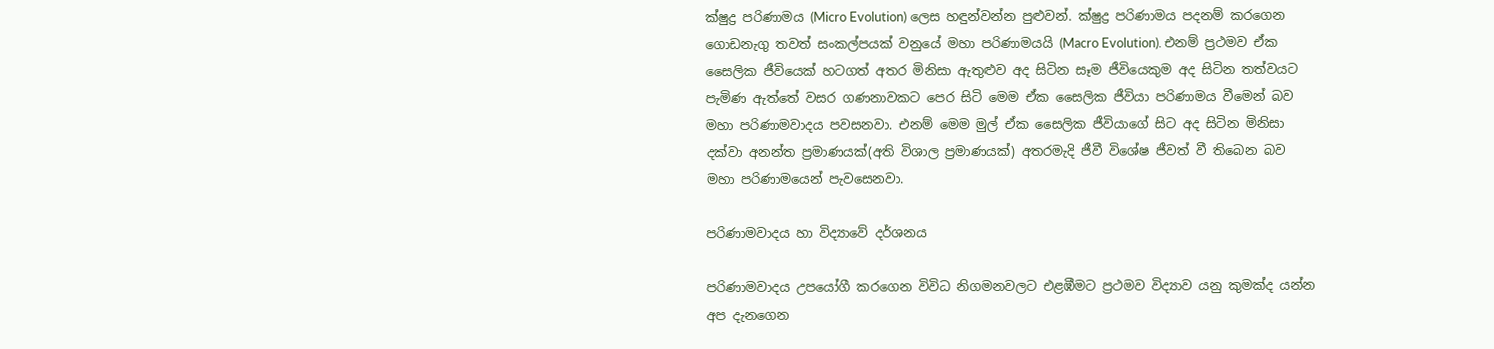ක්ෂුද්‍ර පරිණාමය (Micro Evolution) ලෙස හඳුන්වන්න පුළුවන්. ක්ෂුද්‍ර පරිණාමය පදනම් කරගෙන ගොඩනැගු තවත් සංකල්පයක් වනුයේ මහා පරිණාමයයි (Macro Evolution). එනම් ප්‍රථමව ඒක සෛලික ජීවියෙක් හටගත් අතර මිනිසා ඇතුළුව අද සිටින සෑම ජීවියෙකුම අද සිටින තත්වයට පැමිණ ඇත්තේ වසර ගණනාවකට පෙර සිටි මෙම ඒක සෛලික ජීවියා පරිණාමය වීමෙන් බව මහා පරිණාමවාදය පවසනවා. එනම් මෙම මුල් ඒක සෛලික ජීවියාගේ සිට අද සිටින මිනිසා දක්වා අනන්ත ප්‍රමාණයක්(අති විශාල ප්‍රමාණයක්) අතරමැදි ජීවී විශේෂ ජීවත් වී තිබෙන බව මහා පරිණාමයෙන් පැවසෙනවා.

පරිණාමවාදය හා විද්‍යාවේ දර්ශනය

පරිණාමවාදය උපයෝගී කරගෙන විවිධ නිගමනවලට එළඹීමට ප්‍රථමව විද්‍යාව යනු කුමක්ද යන්න අප දැනගෙන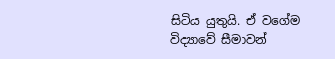සිටිය යුතුයි. ඒ වගේම විද්‍යාවේ සීමාවන්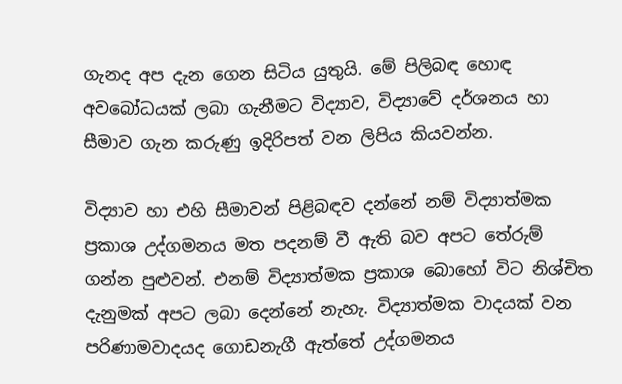ගැනද අප දැන ගෙන සිටිය යුතුයි. මේ පිලිබඳ හොඳ අවබෝධයක් ලබා ගැනීමට විද්‍යාව, විද්‍යාවේ දර්ශනය හා සීමාව ගැන කරුණු ඉදිරිපත් වන ලිපිය කියවන්න.

විද්‍යාව හා එහි සීමාවන් පිළිබඳව දන්නේ නම් විද්‍යාත්මක ප්‍රකාශ උද්ගමනය මත පදනම් වී ඇති බව අපට තේරුම් ගන්න පුළුවන්. එනම් විද්‍යාත්මක ප්‍රකාශ බොහෝ විට නිශ්චිත දැනුමක් අපට ලබා දෙන්නේ නැහැ. විද්‍යාත්මක වාදයක් වන පරිණාමවාදයද ගොඩනැගී ඇත්තේ උද්ගමනය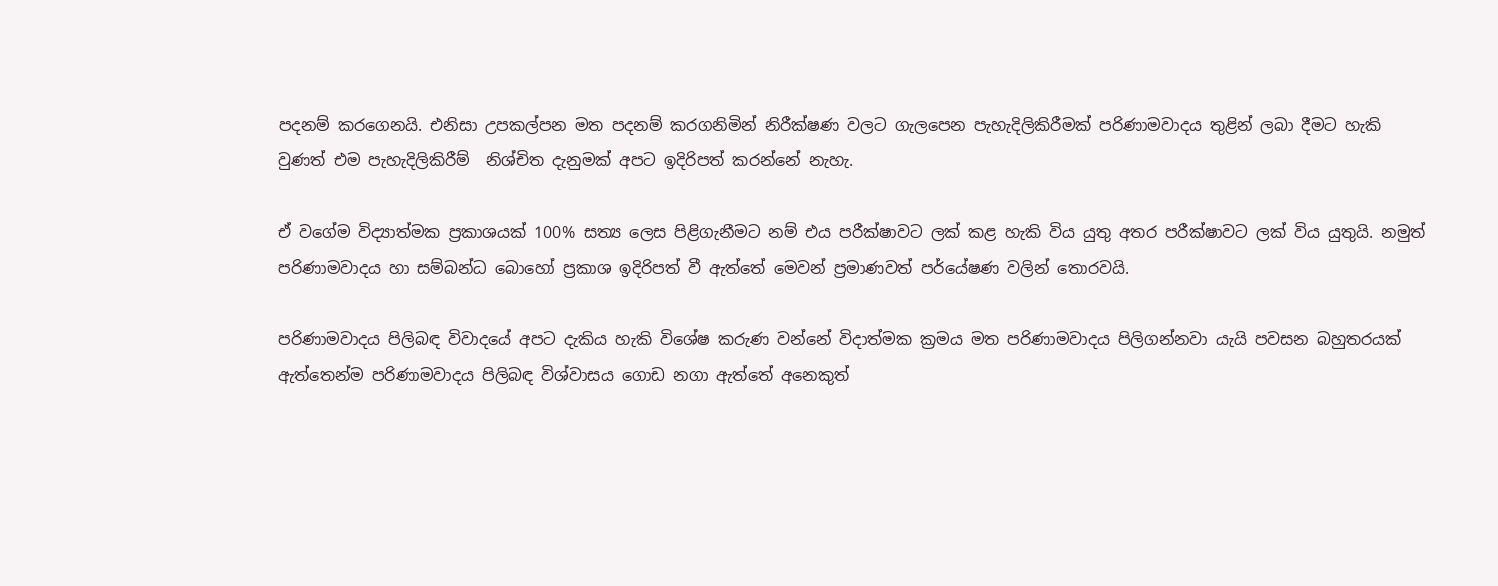පදනම් කරගෙනයි. එනිසා උපකල්පන මත පදනම් කරගනිමින් නිරීක්ෂණ වලට ගැලපෙන පැහැදිලිකිරීමක් පරිණාමවාදය තුළින් ලබා දීමට හැකි වුණත් එම පැහැදිලිකිරීම්  නිශ්චිත දැනුමක් අපට ඉදිරිපත් කරන්නේ නැහැ.

ඒ වගේම විද්‍යාත්මක ප්‍රකාශයක් 100% සත්‍ය ලෙස පිළිගැනීමට නම් එය පරීක්ෂාවට ලක් කළ හැකි විය යුතු අතර පරීක්ෂාවට ලක් විය යුතුයි. නමුත් පරිණාමවාදය හා සම්බන්ධ බොහෝ ප්‍රකාශ ඉදිරිපත් වී ඇත්තේ මෙවන් ප්‍රමාණවත් පර්යේෂණ වලින් තොරවයි.

පරිණාමවාදය පිලිබඳ විවාදයේ අපට දැකිය හැකි විශේෂ කරුණ වන්නේ විදාත්මක ක්‍රමය මත පරිණාමවාදය පිලිගන්නවා යැයි පවසන බහුතරයක් ඇත්තෙන්ම පරිණාමවාදය පිලිබඳ විශ්වාසය ගොඩ නගා ඇත්තේ අනෙකුත්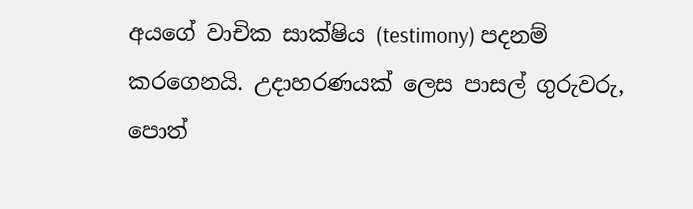අයගේ වාචික සාක්ෂිය (testimony) පදනම් කරගෙනයි. උදාහරණයක් ලෙස පාසල් ගුරුවරු, පොත්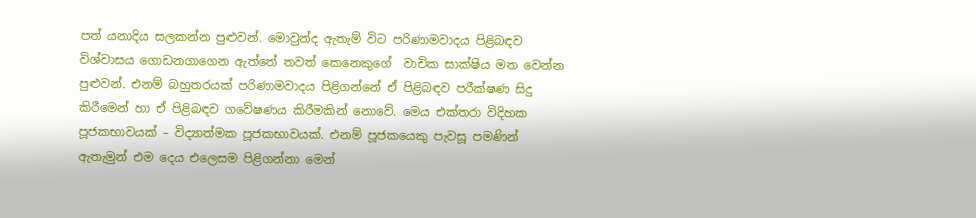පත් යනාදිය සලකන්න පුළුවන්. මොවුන්ද ඇතැම් විට පරිණාමවාදය පිළිබඳව විශ්වාසය ගොඩනගාගෙන ඇත්තේ තවත් කෙනෙකුගේ  වාචික සාක්ෂිය මත වෙන්න පුළුවන්. එනම් බහුතරයක් පරිණාමවාදය පිළිගන්නේ ඒ පිළිබඳව පරීක්ෂණ සිදු කිරීමෙන් හා ඒ පිළිබඳව ගවේෂණය කිරීමකින් නොවේ. මෙය එක්තරා විදිහක පූජකභාවයක් – විද්‍යාත්මක පූජකභාවයක්. එනම් පූජකයෙකු පැවසූ පමණින් ඇතැමුන් එම දෙය එලෙසම පිළිගන්නා මෙන්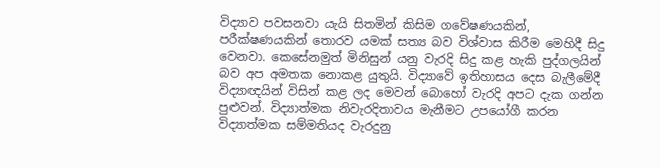විද්‍යාව පවසනවා යැයි සිතමින් කිසිම ගවේෂණයකින්, පරීක්ෂණයකින් තොරව යමක් සත්‍ය බව විශ්වාස කිරීම මෙහිදී සිදු වෙනවා. කෙසේනමුත් මිනිසුන් යනු වැරදි සිදු කළ හැකි පුද්ගලයින් බව අප අමතක නොකළ යුතුයි. විද්‍යාවේ ඉතිහාසය දෙස බැලීමේදී විද්‍යාඥයින් විසින් කළ ලද මෙවන් බොහෝ වැරදි අපට දැක ගන්න පුළුවන්. විද්‍යාත්මක නිවැරදිතාවය මැනීමට උපයෝගී කරන විද්‍යාත්මක සම්මතියද වැරදුනු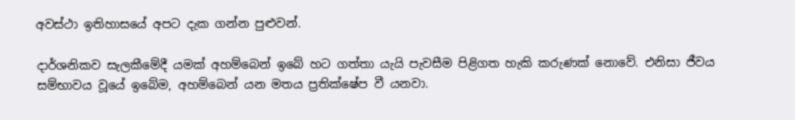අවස්ථා ඉතිහාසයේ අපට දැක ගන්න පුළුවන්.

දාර්ශනිකව සැලකීමේදී යමක් අහම්බෙන් ඉබේ හට ගත්තා යැයි පැවසීම පිළිගත හැකි කරුණක් නොවේ. එනිසා ජීවය සම්භාවය වූයේ ඉබේම, අහම්බෙන් යන මතය ප්‍රතික්ෂේප වී යනවා.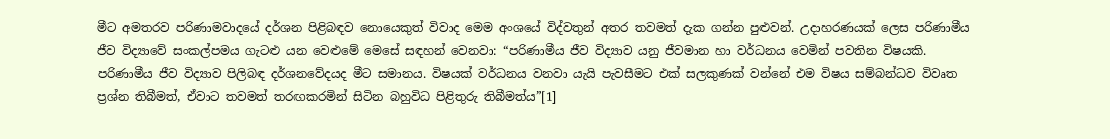මීට අමතරව පරිණාමවාදයේ දර්ශන පිළිබඳව නොයෙකුත් විවාද මෙම අංශයේ විද්වතුන් අතර තවමත් දැක ගන්න පුළුවන්. උදාහරණයක් ලෙස පරිණාමීය ජීව විද්‍යාවේ සංකල්පමය ගැටළු යන වෙළුමේ මෙසේ සඳහන් වෙනවා: “පරිණාමීය ජීව විද්‍යාව යනු ජීවමාන හා වර්ධනය වෙමින් පවතින විෂයකි. පරිණාමීය ජීව විද්‍යාව පිලිබඳ දර්ශනවේදයද මීට සමානය. විෂයක් වර්ධනය වනවා යැයි පැවසීමට එක් සලකුණක් වන්නේ එම විෂය සම්බන්ධව විවෘත ප්‍රශ්න තිබීමත්, ඒවාට තවමත් තරඟකරමින් සිටින බහුවිධ පිළිතුරු තිබීමත්ය”[1]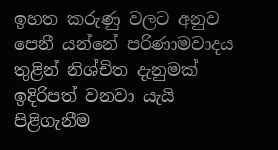ඉහත කරුණු වලට අනුව පෙනී යන්නේ පරිණාමවාදය තුළින් නිශ්චිත දැනුමක් ඉදිරිපත් වනවා යැයි පිළිගැනීම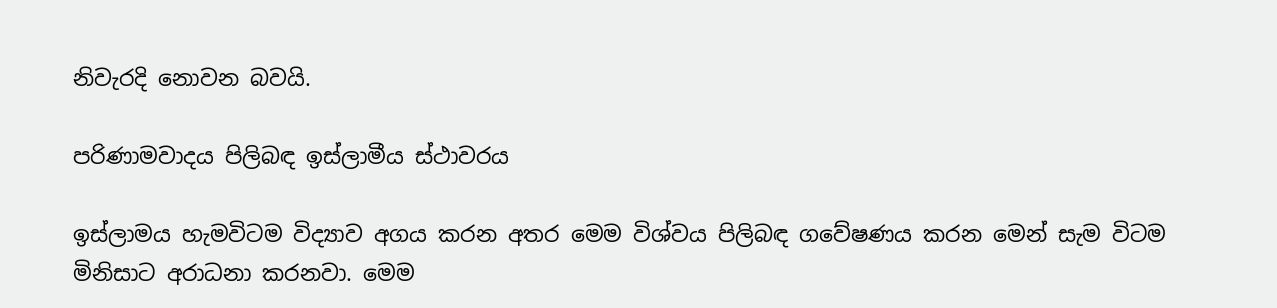නිවැරදි නොවන බවයි.

පරිණාමවාදය පිලිබඳ ඉස්ලාමීය ස්ථාවරය

ඉස්ලාමය හැමවිටම විද්‍යාව අගය කරන අතර මෙම විශ්වය පිලිබඳ ගවේෂණය කරන මෙන් සැම විටම මිනිසාට අරාධනා කරනවා. මෙම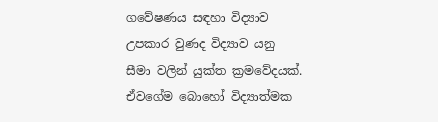ගවේෂණය සඳහා විද්‍යාව උපකාර වුණද විද්‍යාව යනු සීමා වලින් යුක්ත ක්‍රමවේදයක්. ඒවගේම බොහෝ විද්‍යාත්මක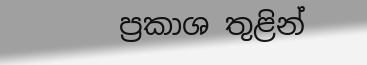ප්‍රකාශ තුළින්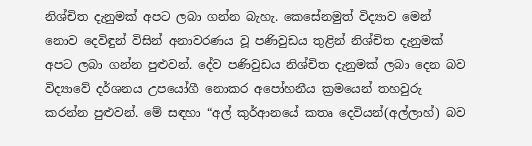නිශ්චිත දැනුමක් අපට ලබා ගන්න බැහැ. කෙසේනමුත් විද්‍යාව මෙන් නොව දෙවිඳුන් විසින් අනාවරණය වූ පණිවුඩය තුළින් නිශ්චිත දැනුමක් අපට ලබා ගන්න පුළුවන්. දේව පණිවුඩය නිශ්චිත දැනුමක් ලබා දෙන බව විද්‍යාවේ දර්ශනය උපයෝගී නොකර අපෝහනීය ක්‍රමයෙන් තහවුරු කරන්න පුළුවන්. මේ සඳහා “අල් කුර්ආනයේ කතෘ දෙවියන්(අල්ලාහ්) බව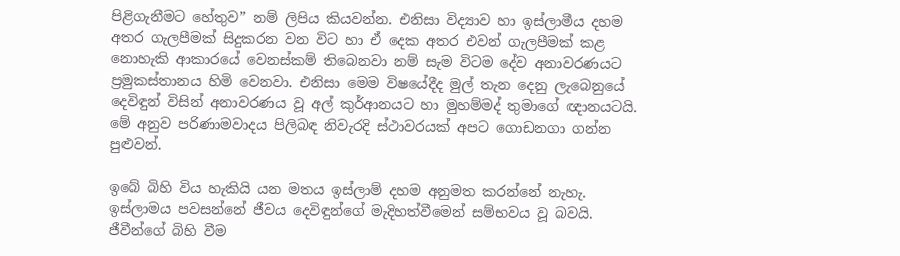පිළිගැනීමට හේතුව” නම් ලිපිය කියවන්න. එනිසා විද්‍යාව හා ඉස්ලාමීය දහම අතර ගැලපීමක් සිදුකරන වන විට හා ඒ දෙක අතර එවන් ගැලපීමක් කළ නොහැකි ආකාරයේ වෙනස්කම් තිබෙනවා නම් සැම විටම දේව අනාවරණයට ප්‍රමුකස්තානය හිමි වෙනවා. එනිසා මෙම විෂයේදීද මුල් තැන දෙනු ලැබෙනුයේ දෙවිඳුන් විසින් අනාවරණය වූ අල් කුර්ආනයට හා මුහම්මද් තුමාගේ ඥානයටයි. මේ අනුව පරිණාමවාදය පිලිබඳ නිවැරදි ස්ථාවරයක් අපට ගොඩනගා ගන්න පුළුවන්.

ඉබේ බිහි විය හැකියි යන මතය ඉස්ලාම් දහම අනුමත කරන්නේ නැහැ. ඉස්ලාමය පවසන්නේ ජීවය දෙවිඳුන්ගේ මැදිහත්වීමෙන් සම්භවය වූ බවයි. ජීවීන්ගේ බිහි වීම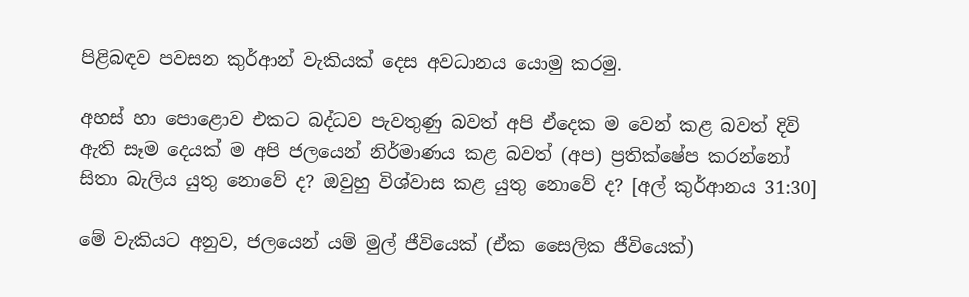පිළිබඳව පවසන කුර්ආන් වැකියක් දෙස අවධානය යොමු කරමු.

අහස් හා පොළොව එකට බද්ධව පැවතුණු බවත් අපි ඒදෙක ම වෙන් කළ බවත් දිවි ඇති සෑම දෙයක් ම අපි ජලයෙන් නිර්මාණය කළ බවත් (අප) ප්‍රතික්ෂේප කරන්නෝ සිතා බැලිය යුතු නොවේ ද? ඔවුහු විශ්වාස කළ යුතු නොවේ ද? [අල් කුර්ආනය 31:30]

මේ වැකියට අනුව, ජලයෙන් යම් මුල් ජීවියෙක් (ඒක සෛලික ජීවියෙක්)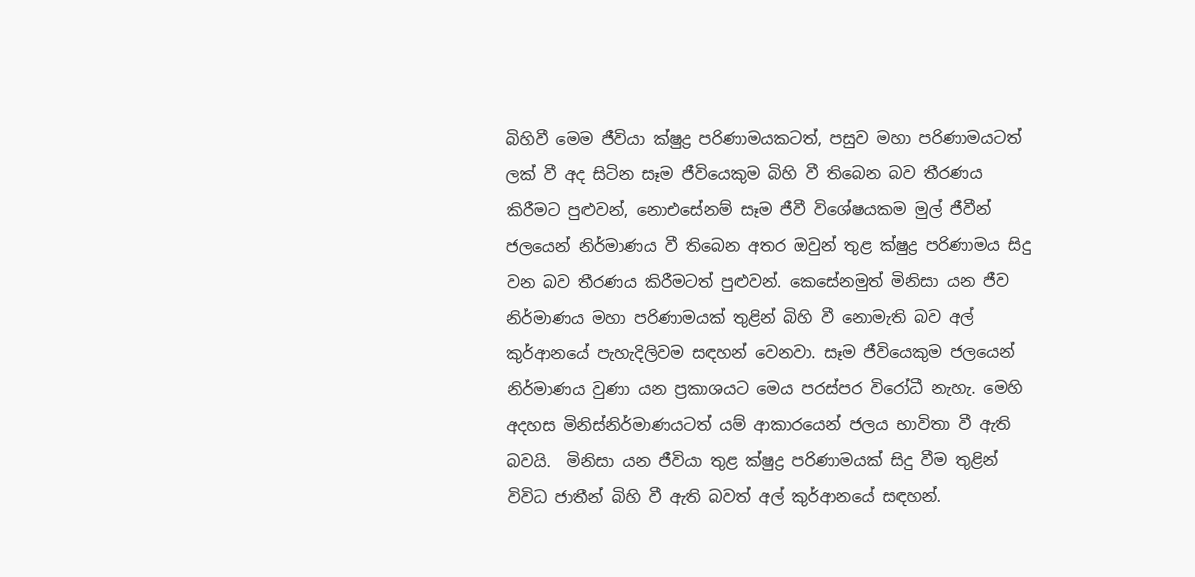බිහිවී මෙම ජීවියා ක්ෂුද්‍ර පරිණාමයකටත්, පසුව මහා පරිණාමයටත් ලක් වී අද සිටින සෑම ජීවියෙකුම බිහි වී තිබෙන බව තීරණය කිරීමට පුළුවන්, නොඑසේනම් සෑම ජීවී විශේෂයකම මුල් ජීවීන් ජලයෙන් නිර්මාණය වී තිබෙන අතර ඔවුන් තුළ ක්ෂුද්‍ර පරිණාමය සිදු වන බව තීරණය කිරීමටත් පුළුවන්. කෙසේනමුත් මිනිසා යන ජීව නිර්මාණය මහා පරිණාමයක් තුළින් බිහි වී නොමැති බව අල් කුර්ආනයේ පැහැදිලිවම සඳහන් වෙනවා. සෑම ජීවියෙකුම ජලයෙන් නිර්මාණය වුණා යන ප්‍රකාශයට මෙය පරස්පර විරෝධී නැහැ. මෙහි අදහස මිනිස්නිර්මාණයටත් යම් ආකාරයෙන් ජලය භාවිතා වී ඇති බවයි.  මිනිසා යන ජීවියා තුළ ක්ෂුද්‍ර පරිණාමයක් සිදු වීම තුළින් විවිධ ජාතීන් බිහි වී ඇති බවත් අල් කුර්ආනයේ සඳහන්.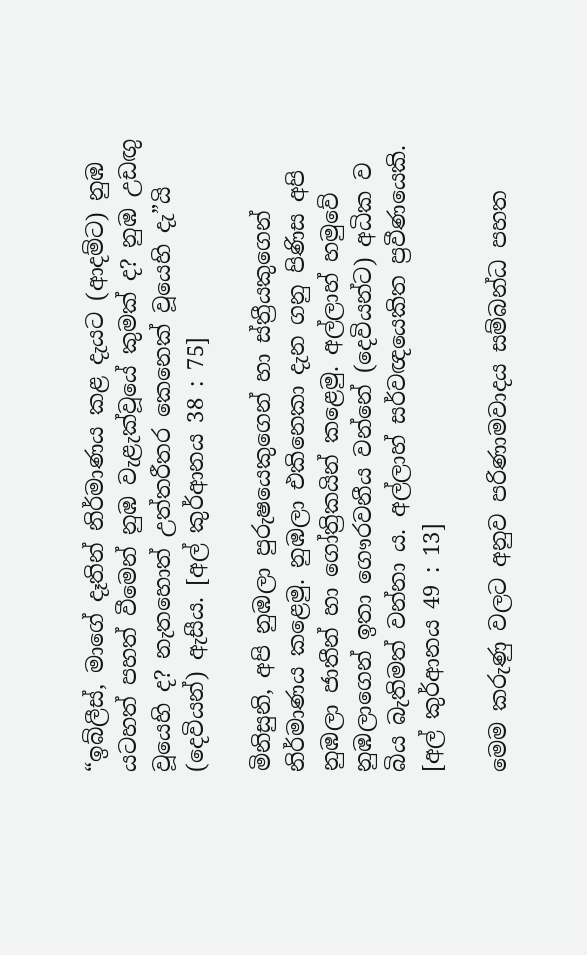“ඉබ්ලීස්, මාගේ දෑතින් නිර්මාණය කළ දැයට (ආදම්ට) නුඹ යටහත් පහත් වීමෙන් නුඹ වැළැක්වූයේ කුමක් ද? නුඹ උඩඟු වූයෙහි ද? නැතහොත් උත්තරීතර කෙනෙක් වූයෙහි දැ”යි (දෙවියන්) ඇසීය. [අල් කුර්ආනය 38 : 75]

මිනිසුනි, අපි නුඹලා පුරුෂයෙකුගෙන් හා ස්ත්‍රීයකුගෙන් නිර්මාණය කළෙමු. නුඹලා එකිනෙකා දැන ගනු පිණිස අපි නුඹලා ජාතීන් හා ගෝත්‍රිකයින් කළෙමු. අල්ලාහ් හමුවේ නුඹලාගෙන් ඉතා ගෞරවනීය වන්නේ (දෙවියන්ට) අධික ව බිය බැතිමත් වන්නා ය. අල්ලාහ් සර්වඥයෙකිත ප්‍රවීණයෙකි. [අල් කුර්ආනය 49 : 13]

මෙම කරුණු වලට අනුව පරිණාමවාදය සම්බන්ධ පහත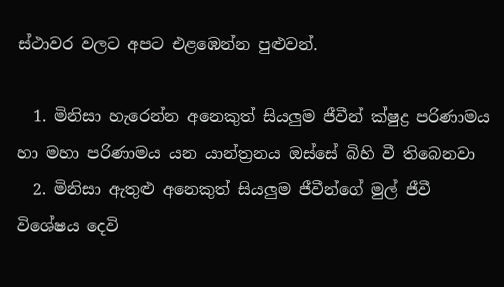ස්ථාවර වලට අපට එළඹෙන්න පුළුවන්.

  1. මිනිසා හැරෙන්න අනෙකුත් සියලුම ජීවීන් ක්ෂුද්‍ර පරිණාමය හා මහා පරිණාමය යන යාන්ත්‍රනය ඔස්සේ බිහි වී තිබෙනවා
  2. මිනිසා ඇතුළු අනෙකුත් සියලුම ජීවීන්ගේ මුල් ජීවී විශේෂය දෙවි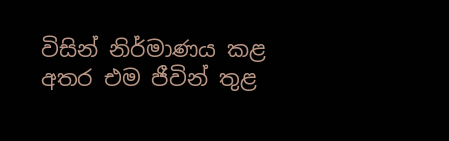විසින් නිර්මාණය කළ අතර එම ජීවින් තුළ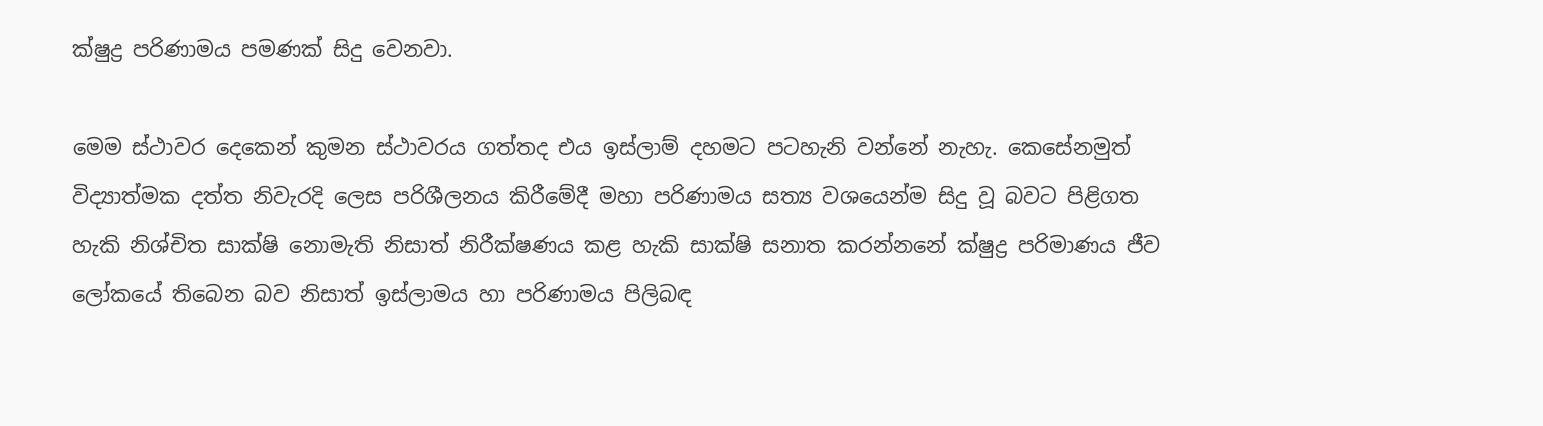ක්ෂුද්‍ර පරිණාමය පමණක් සිදු වෙනවා.

මෙම ස්ථාවර දෙකෙන් කුමන ස්ථාවරය ගත්තද එය ඉස්ලාම් දහමට පටහැනි වන්නේ නැහැ. කෙසේනමුත් විද්‍යාත්මක දත්ත නිවැරදි ලෙස පරිශීලනය කිරීමේදී මහා පරිණාමය සත්‍ය වශයෙන්ම සිදු වූ බවට පිළිගත හැකි නිශ්චිත සාක්ෂි නොමැති නිසාත් නිරීක්ෂණය කළ හැකි සාක්ෂි සනාත කරන්නනේ ක්ෂුද්‍ර පරිමාණය ජීව ලෝකයේ තිබෙන බව නිසාත් ඉස්ලාමය හා පරිණාමය පිලිබඳ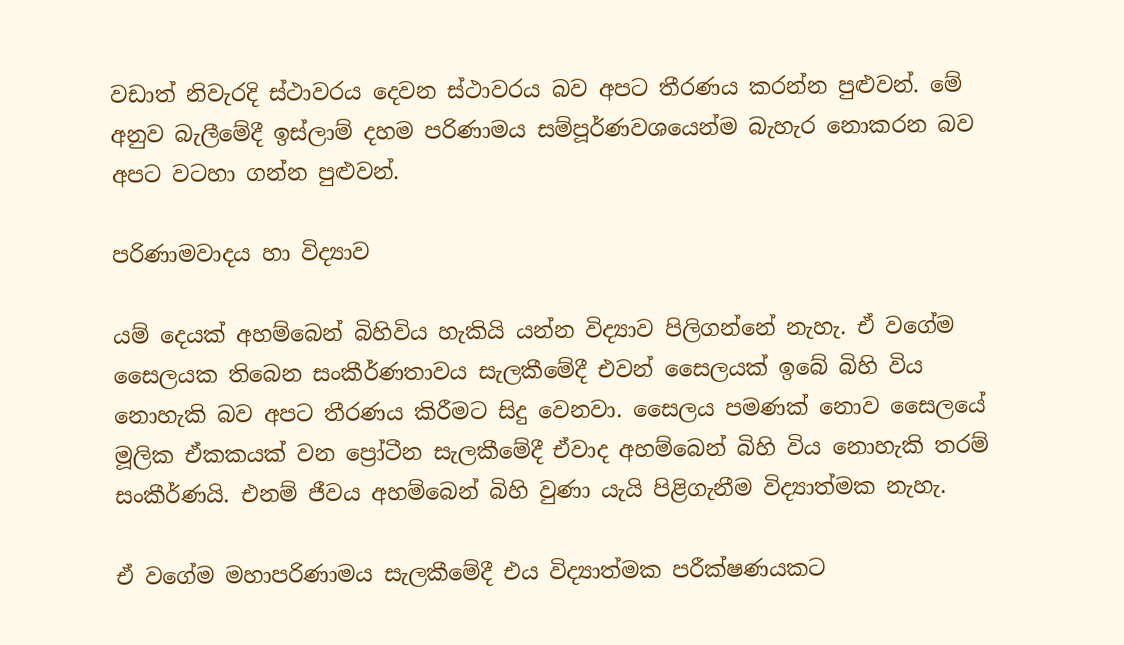වඩාත් නිවැරදි ස්ථාවරය දෙවන ස්ථාවරය බව අපට තීරණය කරන්න පුළුවන්. මේ අනුව බැලීමේදී ඉස්ලාම් දහම පරිණාමය සම්පූර්ණවශයෙන්ම බැහැර නොකරන බව අපට වටහා ගන්න පුළුවන්.

පරිණාමවාදය හා විද්‍යාව

යම් දෙයක් අහම්බෙන් බිහිවිය හැකියි යන්න විද්‍යාව පිලිගන්නේ නැහැ. ඒ වගේම සෛලයක තිබෙන සංකීර්ණතාවය සැලකීමේදී එවන් සෛලයක් ඉබේ බිහි විය නොහැකි බව අපට තීරණය කිරීමට සිදු වෙනවා. සෛලය පමණක් නොව සෛලයේ මූලික ඒකකයක් වන ප්‍රෝටීන සැලකීමේදී ඒවාද අහම්බෙන් බිහි විය නොහැකි තරම් සංකීර්ණයි. එනම් ජීවය අහම්බෙන් බිහි වුණා යැයි පිළිගැනීම විද්‍යාත්මක නැහැ.

ඒ වගේම මහාපරිණාමය සැලකීමේදී එය විද්‍යාත්මක පරීක්ෂණයකට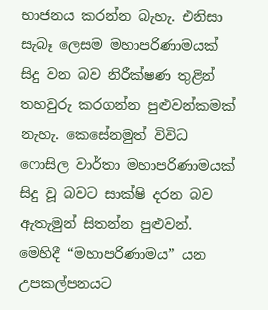භාජනය කරන්න බැහැ. එනිසා සැබෑ ලෙසම මහාපරිණාමයක් සිදු වන බව නිරීක්ෂණ තුළින් තහවුරු කරගන්න පුළුවන්කමක් නැහැ. කෙසේනමුත් විවිධ ෆොසිල වාර්තා මහාපරිණාමයක් සිදු වූ බවට සාක්ෂි දරන බව ඇතැමුන් සිතන්න පුළුවන්. මෙහිදී “මහාපරිණාමය” යන උපකල්පනයට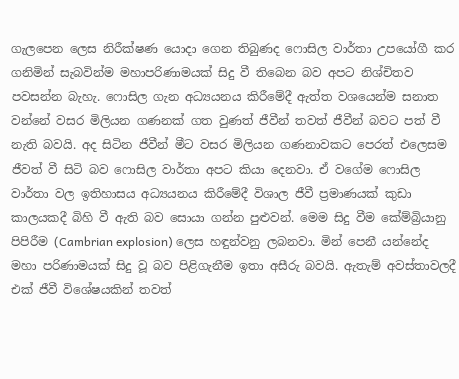ගැලපෙන ලෙස නිරීක්ෂණ යොදා ගෙන තිබුණද ෆොසිල වාර්තා උපයෝගී කර ගනිමින් සැබවින්ම මහාපරිණාමයක් සිදු වී තිබෙන බව අපට නිශ්චිතව පවසන්න බැහැ. ෆොසිල ගැන අධ්‍යයනය කිරීමේදී ඇත්ත වශයෙන්ම සනාත වන්නේ වසර මිලියන ගණනක් ගත වුණත් ජීවීන් තවත් ජීවීන් බවට පත් වී නැති බවයි. අද සිටින ජීවීන් මීට වසර මිලියන ගණනාවකට පෙරත් එලෙසම ජීවත් වී සිටි බව ෆොසිල වාර්තා අපට කියා දෙනවා. ඒ වගේම ෆොසිල වාර්තා වල ඉතිහාසය අධ්‍යයනය කිරීමේදී විශාල ජීවී ප්‍රමාණයක් කුඩා කාලයකදී බිහි වී ඇති බව සොයා ගන්න පුළුවන්. මෙම සිදු වීම කේම්බ්‍රියානු පිපිරීම (Cambrian explosion) ලෙස හඳුන්වනු ලබනවා. මින් පෙනී යන්නේද මහා පරිණාමයක් සිදු වූ බව පිළිගැනීම ඉතා අසීරු බවයි. ඇතැම් අවස්තාවලදී එක් ජීවී විශේෂයකින් තවත්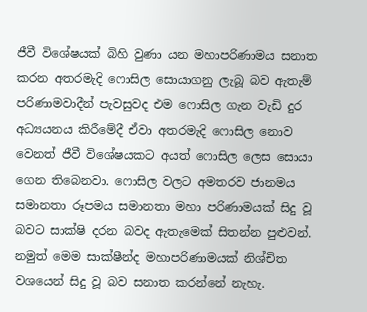ජීවී විශේෂයක් බිහි වුණා යන මහාපරිණාමය සනාත කරන අතරමැදි ෆොසිල සොයාගනු ලැබූ බව ඇතැම් පරිණාමවාදීන් පැවසුවද එම ෆොසිල ගැන වැඩි දුර අධ්‍යයනය කිරීමේදී ඒවා අතරමැදි ෆොසිල නොව වෙනත් ජීවී විශේෂයකට අයත් ෆොසිල ලෙස සොයා ගෙන තිබෙනවා. ෆොසිල වලට අමතරව ජානමය සමානතා රූපමය සමානතා මහා පරිණාමයක් සිදු වූ බවට සාක්ෂි දරන බවද ඇතැමෙක් සිතන්න පුළුවන්. නමුත් මෙම සාක්ෂීන්ද මහාපරිණාමයක් නිශ්චිත වශයෙන් සිදු වූ බව සනාත කරන්නේ නැහැ.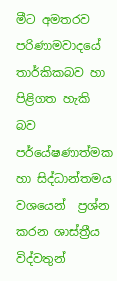මීට අමතරව පරිණාමවාදයේ තාර්කිකබව හා පිළිගත හැකි බව  පර්යේෂණාත්මක හා සිද්ධාන්තමය වශයෙන්  ප්‍රශ්න කරන ශාස්ත්‍රීය විද්වතුන්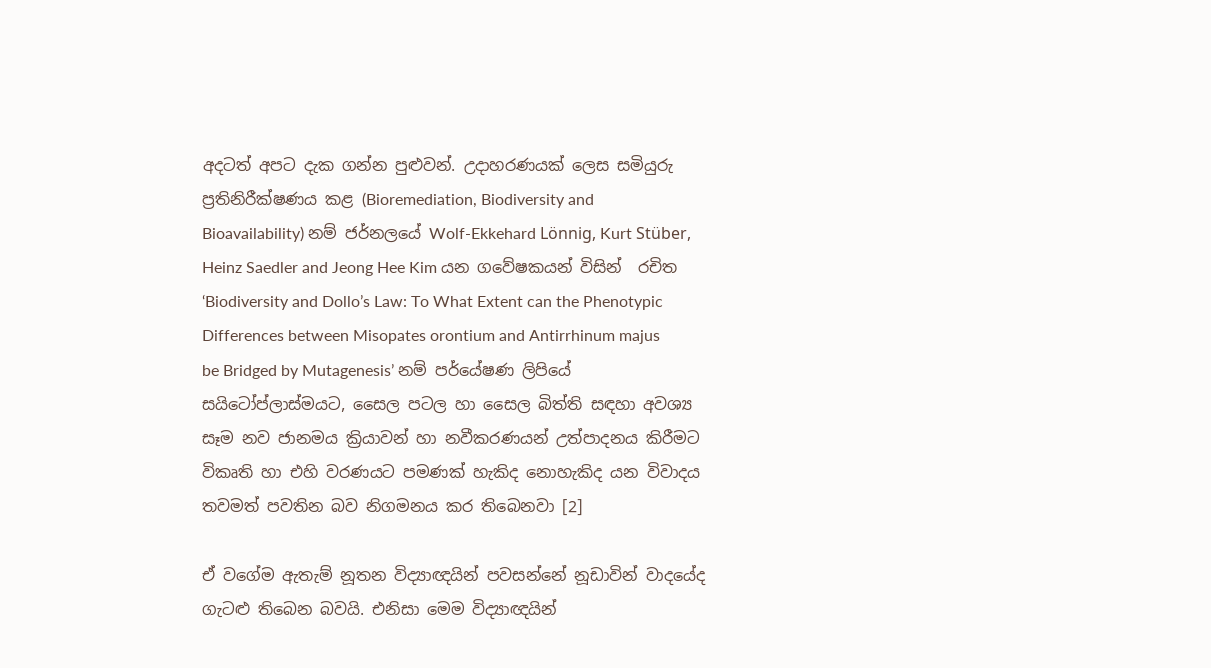අදටත් අපට දැක ගන්න පුළුවන්. උදාහරණයක් ලෙස සමියුරු ප්‍රතිනිරීක්ෂණය කළ (Bioremediation, Biodiversity and Bioavailability) නම් ජර්නලයේ Wolf-Ekkehard Lönnig, Kurt Stüber, Heinz Saedler and Jeong Hee Kim යන ගවේෂකයන් විසින්  රචිත ‘Biodiversity and Dollo’s Law: To What Extent can the Phenotypic Differences between Misopates orontium and Antirrhinum majus be Bridged by Mutagenesis’ නම් පර්යේෂණ ලිපියේ සයිටෝප්ලාස්මයට, සෛල පටල හා සෛල බිත්ති සඳහා අවශ්‍ය සෑම නව ජානමය ක්‍රියාවන් හා නවීකරණයන් උත්පාදනය කිරීමට විකෘති හා එහි වරණයට පමණක් හැකිද නොහැකිද යන විවාදය තවමත් පවතින බව නිගමනය කර තිබෙනවා [2]

ඒ වගේම ඇතැම් නූතන විද්‍යාඥයින් පවසන්නේ නූඩාවින් වාදයේද ගැටළු තිබෙන බවයි. එනිසා මෙම විද්‍යාඥයින්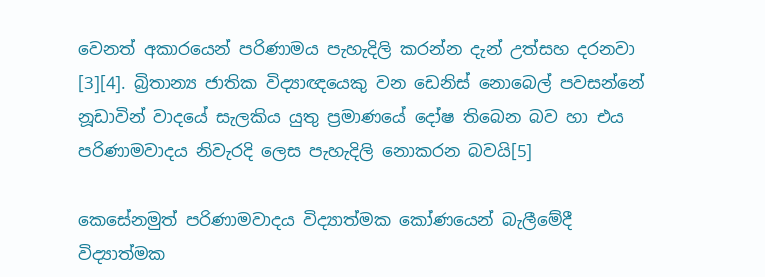වෙනත් අකාරයෙන් පරිණාමය පැහැදිලි කරන්න දැන් උත්සහ දරනවා [3][4]. බ්‍රිතාන්‍ය ජාතික විද්‍යාඥයෙකු වන ඩෙනිස් නොබෙල් පවසන්නේ නූඩාවින් වාදයේ සැලකිය යුතු ප්‍රමාණයේ දෝෂ තිබෙන බව හා එය පරිණාමවාදය නිවැරදි ලෙස පැහැදිලි නොකරන බවයි[5]

කෙසේනමුත් පරිණාමවාදය විද්‍යාත්මක කෝණයෙන් බැලීමේදී විද්‍යාත්මක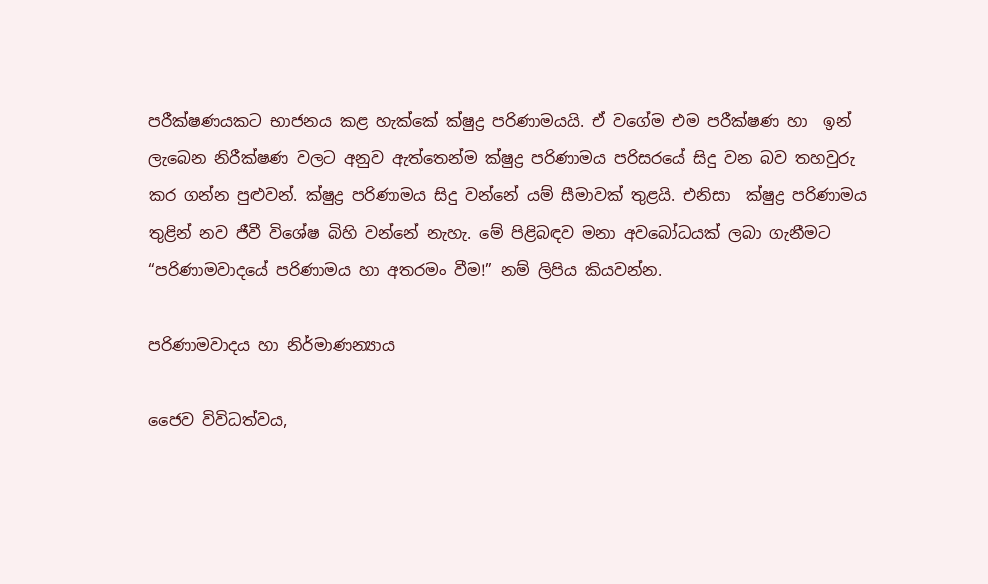පරීක්ෂණයකට භාජනය කළ හැක්කේ ක්ෂුද්‍ර පරිණාමයයි. ඒ වගේම එම පරීක්ෂණ හා  ඉන් ලැබෙන නිරීක්ෂණ වලට අනුව ඇත්තෙන්ම ක්ෂුද්‍ර පරිණාමය පරිසරයේ සිදු වන බව තහවුරු කර ගන්න පුළුවන්. ක්ෂුද්‍ර පරිණාමය සිදු වන්නේ යම් සීමාවක් තුළයි. එනිසා  ක්ෂුද්‍ර පරිණාමය තුළින් නව ජීවී විශේෂ බිහි වන්නේ නැහැ. මේ පිළිබඳව මනා අවබෝධයක් ලබා ගැනීමට  “පරිණාමවාදයේ පරිණාමය හා අතරමං වීම!” නම් ලිපිය කියවන්න.

පරිණාමවාදය හා නිර්මාණන්‍යාය

ජෛව විවිධත්වය,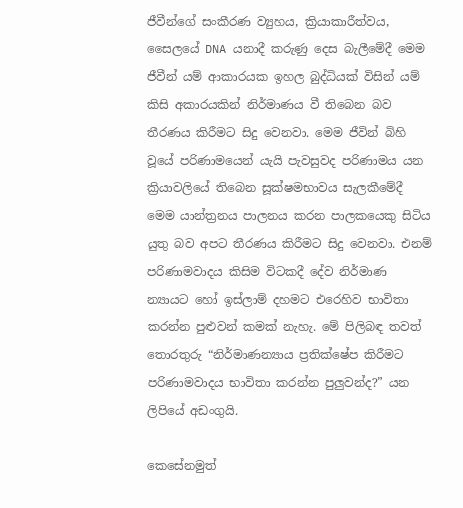ජීවීන්ගේ සංකීරණ ව්‍යුහය, ක්‍රියාකාරීත්වය, සෛලයේ DNA යනාදී කරුණු දෙස බැලීමේදී මෙම ජීවීන් යම් ආකාරයක ඉහල බුද්ධියක් විසින් යම් කිසි අකාරයකින් නිර්මාණය වී තිබෙන බව තීරණය කිරීමට සිදු වෙනවා. මෙම ජීවින් බිහි වූයේ පරිණාමයෙන් යැයි පැවසුවද පරිණාමය යන ක්‍රියාවලියේ තිබෙන සූක්ෂමභාවය සැලකීමේදී මෙම යාන්ත්‍රනය පාලනය කරන පාලකයෙකු සිටිය යුතු බව අපට තීරණය කිරීමට සිදු වෙනවා. එනම් පරිණාමවාදය කිසිම විටකදී දේව නිර්මාණ න්‍යායට හෝ ඉස්ලාම් දහමට එරෙහිව භාවිතා කරන්න පුළුවන් කමක් නැහැ. මේ පිලිබඳ තවත් තොරතුරු “නිර්මාණන්‍යාය ප්‍රතික්ෂේප කිරීමට පරිණාමවාදය භාවිතා කරන්න පුලුවන්ද?” යන ලිපියේ අඩංගුයි.

කෙසේනමුත්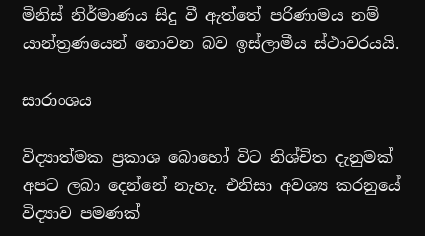මිනිස් නිර්මාණය සිදු වී ඇත්තේ පරිණාමය නම් යාන්ත්‍රණයෙන් නොවන බව ඉස්ලාමීය ස්ථාවරයයි.

සාරාංශය

විද්‍යාත්මක ප්‍රකාශ බොහෝ විට නිශ්චිත දැනුමක් අපට ලබා දෙන්නේ නැහැ. එනිසා අවශ්‍ය කරනුයේ විද්‍යාව පමණක්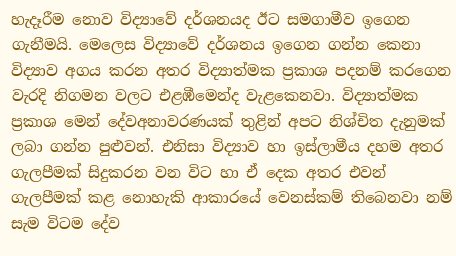හැදෑරීම නොව විද්‍යාවේ දර්ශනයද ඊට සමගාමීව ඉගෙන ගැනීමයි. මෙලෙස විද්‍යාවේ දර්ශනය ඉගෙන ගන්න කෙනා විද්‍යාව අගය කරන අතර විද්‍යාත්මක ප්‍රකාශ පදනම් කරගෙන වැරදි නිගමන වලට එළඹීමෙන්ද වැළකෙනවා. විද්‍යාත්මක ප්‍රකාශ මෙන් දේවඅනාවරණයක් තුළින් අපට නිශ්චිත දැනුමක් ලබා ගන්න පුළුවන්. එනිසා විද්‍යාව හා ඉස්ලාමීය දහම අතර ගැලපීමක් සිදුකරන වන විට හා ඒ දෙක අතර එවන් ගැලපීමක් කළ නොහැකි ආකාරයේ වෙනස්කම් තිබෙනවා නම් සැම විටම දේව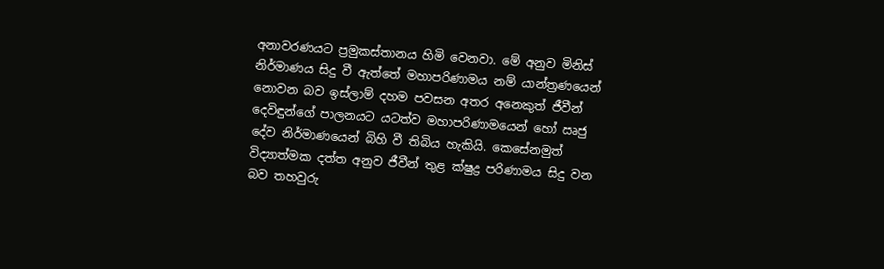අනාවරණයට ප්‍රමුකස්තානය හිමි වෙනවා. මේ අනුව මිනිස් නිර්මාණය සිදු වී ඇත්තේ මහාපරිණාමය නම් යාන්ත්‍රණයෙන්  නොවන බව ඉස්ලාම් දහම පවසන අතර අනෙකුත් ජීවීන් දෙවිඳුන්ගේ පාලනයට යටත්ව මහාපරිණාමයෙන් හෝ ඍජු දේව නිර්මාණයෙන් බිහි වී තිබිය හැකියි. කෙසේනමුත් විද්‍යාත්මක දත්ත අනුව ජීවීන් තුළ ක්ෂුද්‍ර පරිණාමය සිදු වන බව තහවුරු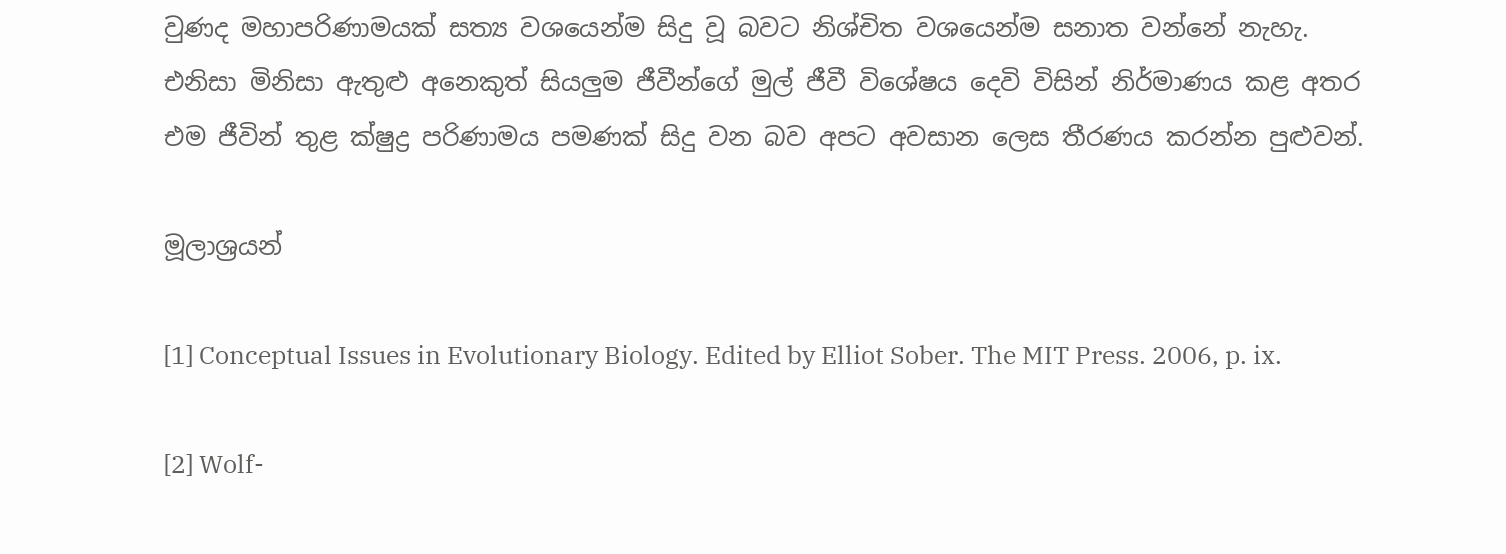වුණද මහාපරිණාමයක් සත්‍ය වශයෙන්ම සිදු වූ බවට නිශ්චිත වශයෙන්ම සනාත වන්නේ නැහැ. එනිසා මිනිසා ඇතුළු අනෙකුත් සියලුම ජීවීන්ගේ මුල් ජීවී විශේෂය දෙවි විසින් නිර්මාණය කළ අතර එම ජීවින් තුළ ක්ෂුද්‍ර පරිණාමය පමණක් සිදු වන බව අපට අවසාන ලෙස තීරණය කරන්න පුළුවන්.

මූලාශ්‍රයන්

[1] Conceptual Issues in Evolutionary Biology. Edited by Elliot Sober. The MIT Press. 2006, p. ix.

[2] Wolf-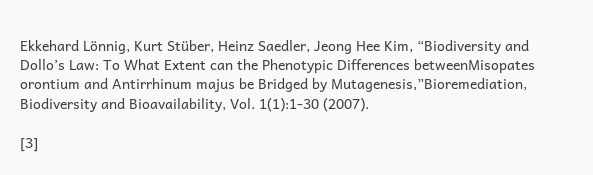Ekkehard Lönnig, Kurt Stüber, Heinz Saedler, Jeong Hee Kim, “Biodiversity and Dollo’s Law: To What Extent can the Phenotypic Differences betweenMisopates orontium and Antirrhinum majus be Bridged by Mutagenesis,”Bioremediation, Biodiversity and Bioavailability, Vol. 1(1):1-30 (2007).

[3]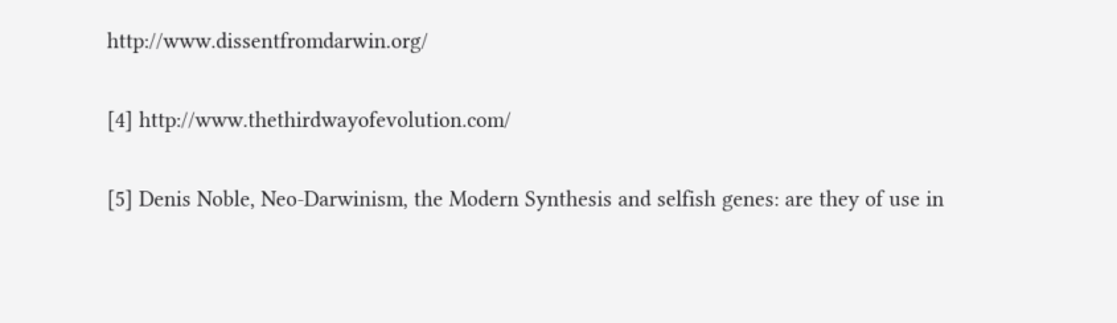http://www.dissentfromdarwin.org/

[4] http://www.thethirdwayofevolution.com/

[5] Denis Noble, Neo-Darwinism, the Modern Synthesis and selfish genes: are they of use in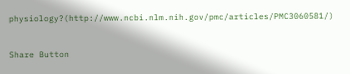physiology?(http://www.ncbi.nlm.nih.gov/pmc/articles/PMC3060581/)

Share Button